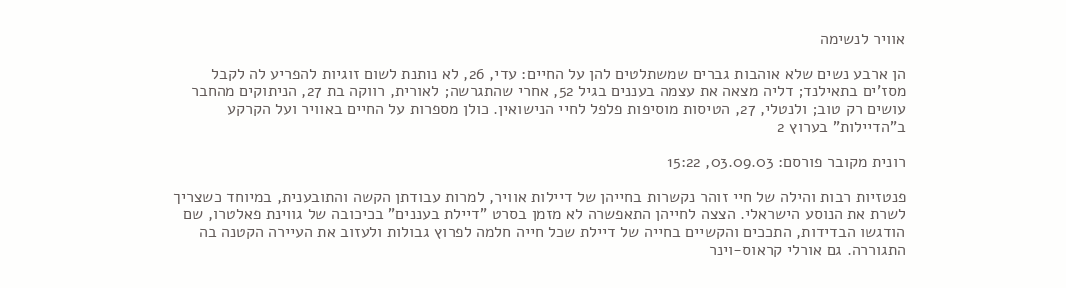אוויר לנשימה

הן ארבע נשים שלא אוהבות גברים שמשתלטים להן על החיים: עדי, 26, לא נותנת לשום זוגיות להפריע לה לקבל מסז'ים בתאילנד; דליה מצאה את עצמה בעננים בגיל 52, אחרי שהתגרשה; לאורית, רווקה בת 27, הניתוקים מהחבר עושים רק טוב; ולנטלי, 27, הטיסות מוסיפות פלפל לחיי הנישואין. כולן מספרות על החיים באוויר ועל הקרקע ב"הדיילות" בערוץ 2

רונית מקובר פורסם: 03.09.03, 15:22

פנטזיות רבות והילה של חיי זוהר נקשרות בחייהן של דיילות אוויר, למרות עבודתן הקשה והתובענית, במיוחד כשצריך לשרת את הנוסע הישראלי. הצצה לחייהן התאפשרה לא מזמן בסרט "דיילת בעננים" בכיכובה של גווינת פאלטרו, שם הודגשו הבדידות, התככים והקשיים בחייה של דיילת שכל חייה חלמה לפרוץ גבולות ולעזוב את העיירה הקטנה בה התגוררה. גם אורלי קראוס-וינר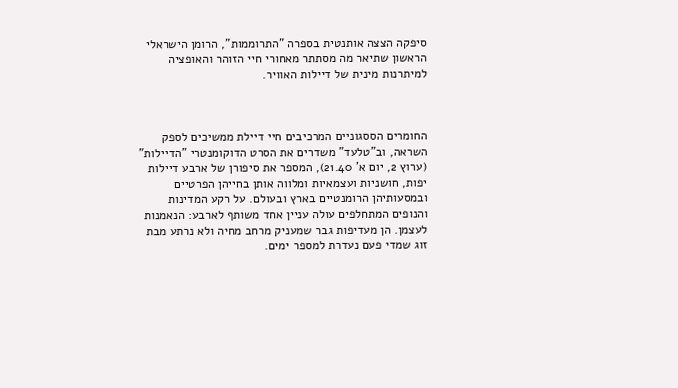סיפקה הצצה אותנטית בספרה "התרוממות", הרומן הישראלי הראשון שתיאר מה מסתתר מאחורי חיי הזוהר והאופציה למיתרנות מינית של דיילות האוויר.



החומרים הססגוניים המרכיבים חיי דיילת ממשיכים לספק השראה, וב"טלעד" משדרים את הסרט הדוקומנטרי "הדיילות" (ערוץ 2, יום א' 21.40), המספר את סיפורן של ארבע דיילות יפות, חושניות ועצמאיות ומלווה אותן בחייהן הפרטיים ובמסעותיהן הרומנטיים בארץ ובעולם. על רקע המדינות והנופים המתחלפים עולה עניין אחד משותף לארבע: הנאמנות לעצמן. הן מעדיפות גבר שמעניק מרחב מחיה ולא נרתע מבת זוג שמדי פעם נעדרת למספר ימים.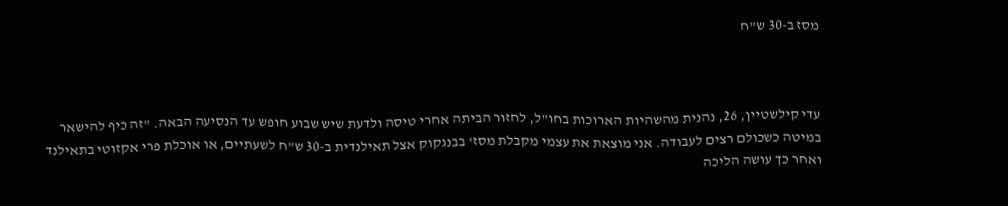מסז ב-30 ש"ח



עדי קילשטיין, 26, נהנית מהשהיות הארוכות בחו"ל, לחזור הביתה אחרי טיסה ולדעת שיש שבוע חופש עד הנסיעה הבאה. "זה כיף להישאר במיטה כשכולם רצים לעבודה. אני מוצאת את עצמי מקבלת מסז' בבנגקוק אצל תאילנדית ב-30 ש"ח לשעתיים, או אוכלת פרי אקזוטי בתאילנד ואחר כך עושה הליכה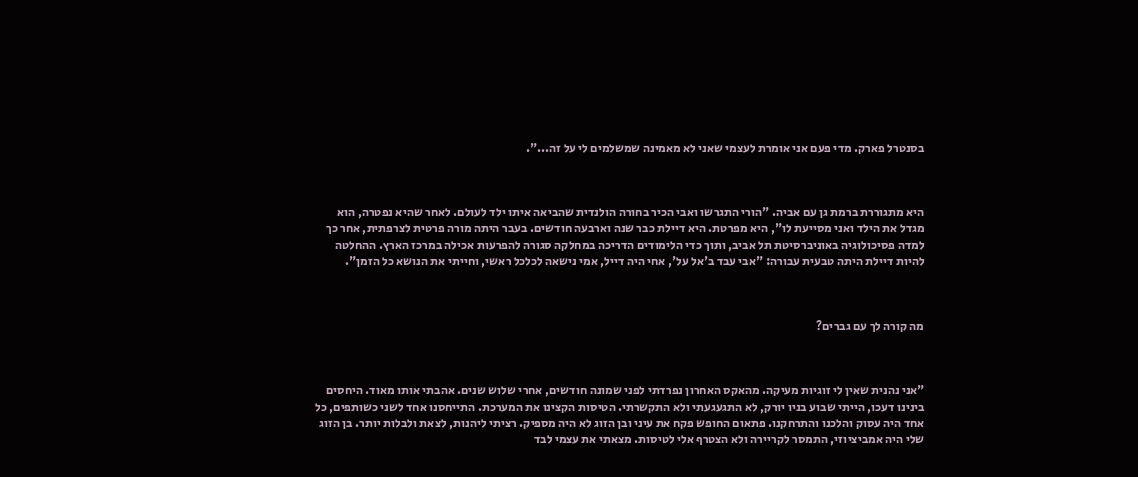בסנטרל פארק. מדי פעם אני אומרת לעצמי שאני לא מאמינה שמשלמים לי על זה...".



היא מתגוררת ברמת גן עם אביה. "הורי התגרשו ואבי הכיר בחורה הולנדית שהביאה איתו ילד לעולם. לאחר שהיא נפטרה, הוא מגדל את הילד ואני מסייעת לו", היא מפרטת. היא דיילת כבר שנה וארבעה חודשים. בעבר היתה מורה פרטית לצרפתית, אחר כך למדה פסיכולוגיה באוניברסיטת תל אביב, ותוך כדי הלימודים הדריכה במחלקה סגורה להפרעות אכילה במרכז הארץ. ההחלטה להיות דיילת היתה טבעית עבורה: "אבי עבד ב'אל על', אחי היה דייל, אמי נישאה לכלכל ראשי, וחייתי את הנושא כל הזמן".



מה קורה לך עם גברים?



"אני נהנית שאין לי זוגיות מעיקה. מהאקס האחרון נפרדתי לפני שמונה חודשים, אחרי שלוש שנים. אהבתי אותו מאוד. היחסים בינינו דעכו, הייתי שבוע בניו יורק, לא התגעגעתי ולא התקשרתי. הטיסות הקצינו את המערכת. התייחסנו אחד לשני כשותפים, כל אחד היה עסוק והלכנו והתרחקנו. פתאום החופש פקח את עיני ובן הזוג לא היה מספיק. רציתי ליהנות, לצאת ולבלות יותר. בן הזוג שלי היה אמביציוזי, התמסר לקריירה ולא הצטרף אלי לטיסות. מצאתי את עצמי לבד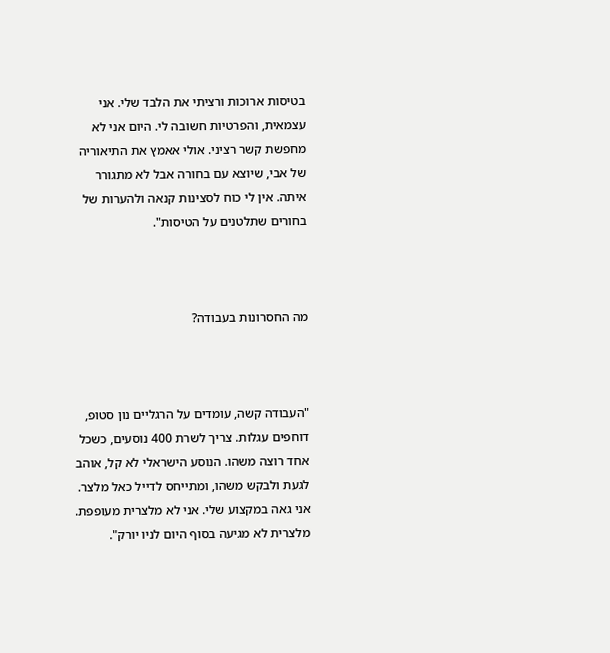בטיסות ארוכות ורציתי את הלבד שלי. אני עצמאית, והפרטיות חשובה לי. היום אני לא מחפשת קשר רציני. אולי אאמץ את התיאוריה של אבי, שיוצא עם בחורה אבל לא מתגורר איתה. אין לי כוח לסצינות קנאה ולהערות של בחורים שתלטנים על הטיסות".



מה החסרונות בעבודה?



"העבודה קשה, עומדים על הרגליים נון סטופ, דוחפים עגלות. צריך לשרת 400 נוסעים, כשכל אחד רוצה משהו. הנוסע הישראלי לא קל, אוהב לגעת ולבקש משהו, ומתייחס לדייל כאל מלצר. אני גאה במקצוע שלי. אני לא מלצרית מעופפת. מלצרית לא מגיעה בסוף היום לניו יורק".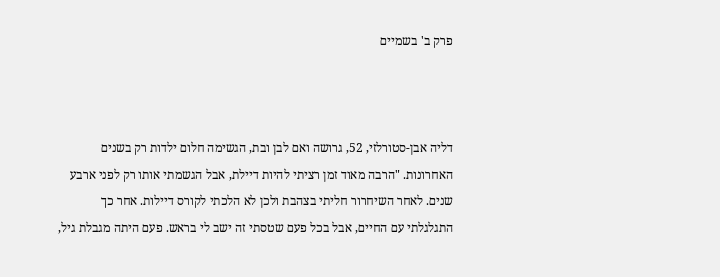פרק ב' בשמיים



דליה אבן-סטורלזי, 52, גרושה ואם לבן ובת, הגשימה חלום ילדות רק בשנים האחרונות. "הרבה מאוד זמן רציתי להיות דיילת, אבל הגשמתי אותו רק לפני ארבע שנים. לאחר השיחרור חליתי בצהבת ולכן לא הלכתי לקורס דיילות. אחר כך התגלגלתי עם החיים, אבל בכל פעם שטסתי זה ישב לי בראש. פעם היתה מגבלת גיל,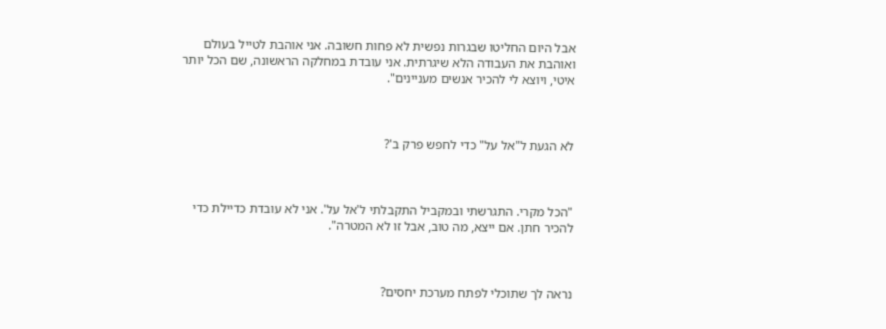אבל היום החליטו שבגרות נפשית לא פחות חשובה. אני אוהבת לטייל בעולם ואוהבת את העבודה הלא שיגרתית. אני עובדת במחלקה הראשונה, שם הכל יותר איטי, ויוצא לי להכיר אנשים מעניינים".



לא הגעת ל"אל על" כדי לחפש פרק ב'?



"הכל מקרי. התגרשתי ובמקביל התקבלתי ל'אל על'. אני לא עובדת כדיילת כדי להכיר חתן. אם ייצא, מה טוב, אבל זו לא המטרה".



נראה לך שתוכלי לפתח מערכת יחסים?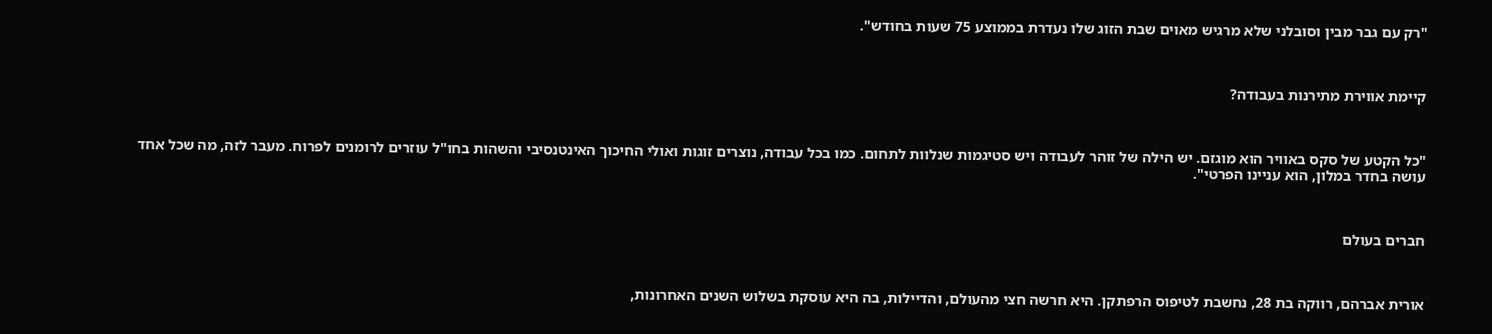"רק עם גבר מבין וסובלני שלא מרגיש מאוים שבת הזוג שלו נעדרת בממוצע 75 שעות בחודש".



קיימת אווירת מתירנות בעבודה?



"כל הקטע של סקס באוויר הוא מוגזם. יש הילה של זוהר לעבודה ויש סטיגמות שנלוות לתחום. כמו בכל עבודה, נוצרים זוגות ואולי החיכוך האינטנסיבי והשהות בחו"ל עוזרים לרומנים לפרוח. מעבר לזה, מה שכל אחד עושה בחדר במלון, הוא עניינו הפרטי".



חברים בעולם



אורית אברהם, רווקה בת 28, נחשבת לטיפוס הרפתקן. היא חרשה חצי מהעולם, והדיילות, בה היא עוסקת בשלוש השנים האחרונות,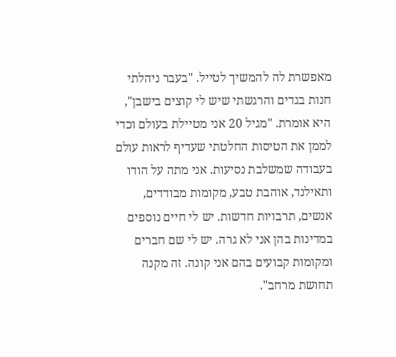מאפשרת לה להמשיך לטייל. "בעבר ניהלתי חנות בגדים והרגשתי שיש לי קוצים בישבן", היא אומרת. "מגיל 20 אני מטיילת בעולם וכדי לממן את הטיסות החלטתי שעדיף לראות עולם בעבודה שמשלבת נסיעות. אני מתה על הודו ותאילנד, אוהבת טבע, מקומות מבודדים, אנשים, תרבויות חדשות. יש לי חיים נוספים במדינות בהן אני לא גרה. יש לי שם חברים ומקומות קבועים בהם אני קונה. זה מקנה תחושת מרחב".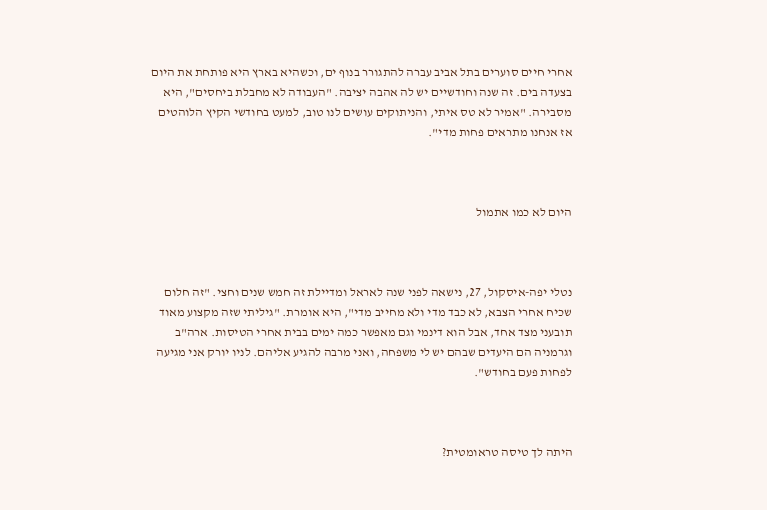אחרי חיים סוערים בתל אביב עברה להתגורר בנוף ים, וכשהיא בארץ היא פותחת את היום בצעדה בים. זה שנה וחודשיים יש לה אהבה יציבה. "העבודה לא מחבלת ביחסים", היא מסבירה. "אמיר לא טס איתי, והניתוקים עושים לנו טוב, למעט בחודשי הקיץ הלוהטים אז אנחנו מתראים פחות מדי".



היום לא כמו אתמול



נטלי יפה-איסקול, 27, נישאה לפני שנה לאראל ומדיילת זה חמש שנים וחצי. "זה חלום שכיח אחרי הצבא, לא כבד מדי ולא מחייב מדי", היא אומרת. "גיליתי שזה מקצוע מאוד תובעני מצד אחד, אבל הוא דינמי וגם מאפשר כמה ימים בבית אחרי הטיסות. ארה"ב וגרמניה הם היעדים שבהם יש לי משפחה, ואני מרבה להגיע אליהם. לניו יורק אני מגיעה לפחות פעם בחודש".



היתה לך טיסה טראומטית?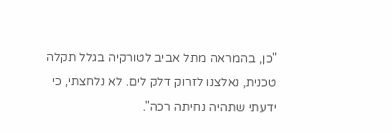"כן, בהמראה מתל אביב לטורקיה בגלל תקלה טכנית, נאלצנו לזרוק דלק לים. לא נלחצתי, כי ידעתי שתהיה נחיתה רכה".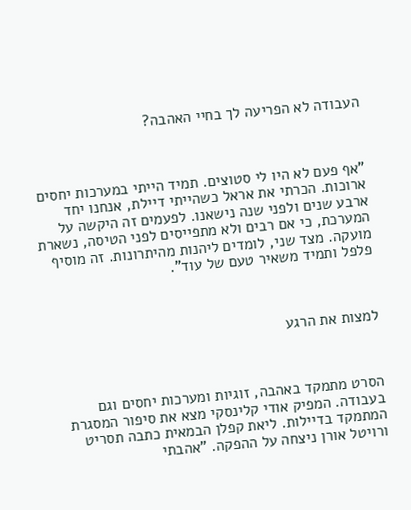העבודה לא הפריעה לך בחיי האהבה?



"אף פעם לא היו לי סטוצים. תמיד הייתי במערכות יחסים ארוכות. הכרתי את אראל כשהייתי דיילת, אנחנו יחד ארבע שנים ולפני שנה נישאנו. לפעמים זה היקשה על המערכת, כי אם רבים ולא מתפייסים לפני הטיסה, נשארת מועקה. מצד שני, לומדים ליהנות מהיתרונות. זה מוסיף פלפל ותמיד משאיר טעם של עוד".



למצות את הרגע



הסרט מתמקד באהבה, זוגיות ומערכות יחסים וגם בעבודה. המפיק אודי קלינסקי מצא את סיפור המסגרת המתמקד בדיילות. ליאת קפלן הבמאית כתבה תסריט ורויטל אורן ניצחה על ההפקה. "אהבתי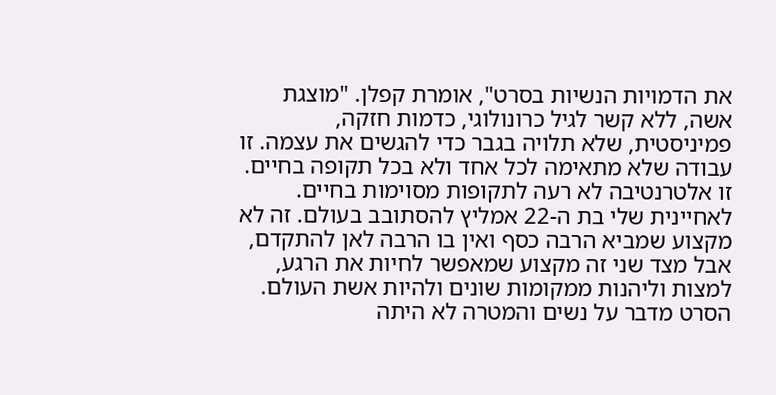את הדמויות הנשיות בסרט", אומרת קפלן. "מוצגת אשה, ללא קשר לגיל כרונולוגי, כדמות חזקה, פמיניסטית, שלא תלויה בגבר כדי להגשים את עצמה. זו עבודה שלא מתאימה לכל אחד ולא בכל תקופה בחיים. זו אלטרנטיבה לא רעה לתקופות מסוימות בחיים. לאחיינית שלי בת ה-22 אמליץ להסתובב בעולם. זה לא מקצוע שמביא הרבה כסף ואין בו הרבה לאן להתקדם, אבל מצד שני זה מקצוע שמאפשר לחיות את הרגע, למצות וליהנות ממקומות שונים ולהיות אשת העולם. הסרט מדבר על נשים והמטרה לא היתה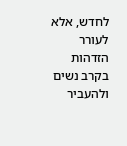לחדש, אלא לעורר הזדהות בקרב נשים ולהעביר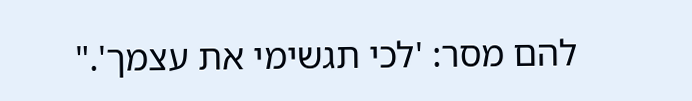להם מסר: 'לכי תגשימי את עצמך'."